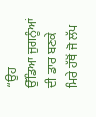“ਉਹ
ਉੱਡਿਆ ਜੁਗਨੂੰਆਂ ਦੀ ਡਾਰ ਬਣਕੇ
ਮਿਰੇ ਹੱਥੋਂ ਜੋ ਲੱਪ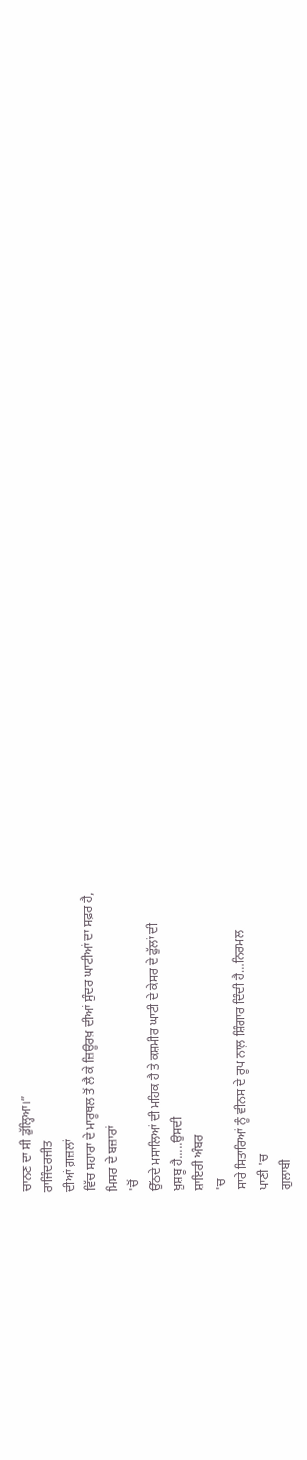ਚਾਨਣ ਦਾ ਸੀ ਡੁੱਲ੍ਹਿਆ।”
ਰਾਜਿੰਦਰਜੀਤ
ਦੀਆਂ ਗ਼ਜ਼ਲਾਂ
ਵਿੱਚ ਸਹਾਰਾ ਦੇ ਮਾਰੂਥਲ ਤੋਂ ਲੈ ਕੇ ਜ਼ਿਊਰਖ਼ ਦੀਆਂ ਸੁੰਦਰ ਘਾਟੀਆਂ ਦਾ ਸਫ਼ਰ ਹੈ,
ਮਿਸਰ ਦੇ ਬਜ਼ਾਰਾਂ
'ਚੋਂ
ਉੱਠਦੇ ਮਸਾਲਿਆਂ ਦੀ ਮਹਿਕ ਹੈ ਤੇ ਕਸ਼ਮੀਰ ਘਾਟੀ ਦੇ ਕੇਸਰ ਦੇ ਫੁੱਲਾਂ ਦੀ
ਖ਼ੁਸ਼ਬੂ ਹੈ.....ਉਸਦੀ
ਸ਼ਾਇਰੀ ਅੰਬਰ
'ਚ
ਸਾਰੇ ਸਿਤਾਰਿਆਂ ਨੂੰ ਵੀਨਸ ਦੇ ਰੂਪ ਨਾਲ਼ ਸ਼ਿੰਗਾਰ ਦਿੰਦੀ ਹੈ…ਨਿਰਮਲ
ਪਾਣੀ 'ਚ
ਗੁਲਾਬੀ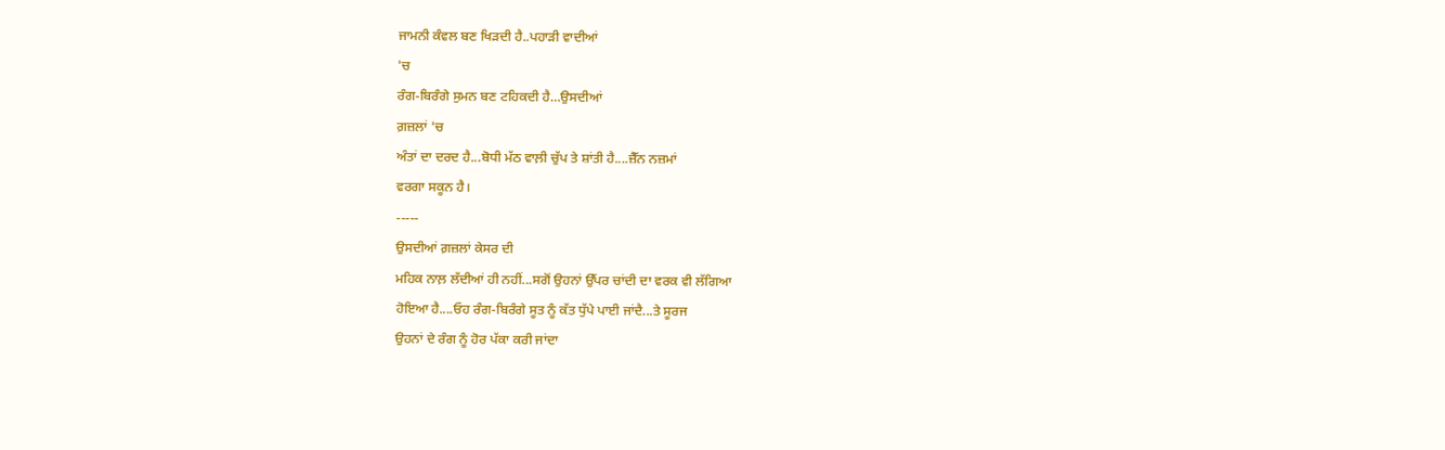ਜਾਮਨੀ ਕੰਵਲ ਬਣ ਖਿੜਦੀ ਹੈ..ਪਹਾੜੀ ਵਾਦੀਆਂ
'ਚ
ਰੰਗ-ਬਿਰੰਗੇ ਸੁਮਨ ਬਣ ਟਹਿਕਦੀ ਹੈ…ਉਸਦੀਆਂ
ਗ਼ਜ਼ਲਾਂ 'ਚ
ਅੰਤਾਂ ਦਾ ਦਰਦ ਹੈ...ਬੋਧੀ ਮੱਠ ਵਾਲ਼ੀ ਚੁੱਪ ਤੇ ਸ਼ਾਂਤੀ ਹੈ....ਜ਼ੈੱਨ ਨਜ਼ਮਾਂ
ਵਰਗਾ ਸਕੂਨ ਹੈ।
-----
ਉਸਦੀਆਂ ਗ਼ਜ਼ਲਾਂ ਕੇਸਰ ਦੀ
ਮਹਿਕ ਨਾਲ਼ ਲੱਦੀਆਂ ਹੀ ਨਹੀਂ...ਸਗੋਂ ਉਹਨਾਂ ਉੱਪਰ ਚਾਂਦੀ ਦਾ ਵਰਕ ਵੀ ਲੱਗਿਆ
ਹੋਇਆ ਹੈ....ਓਹ ਰੰਗ-ਬਿਰੰਗੇ ਸੂਤ ਨੂੰ ਕੱਤ ਧੁੱਪੇ ਪਾਈ ਜਾਂਦੈ...ਤੇ ਸੂਰਜ
ਉਹਨਾਂ ਦੇ ਰੰਗ ਨੂੰ ਹੋਰ ਪੱਕਾ ਕਰੀ ਜਾਂਦਾ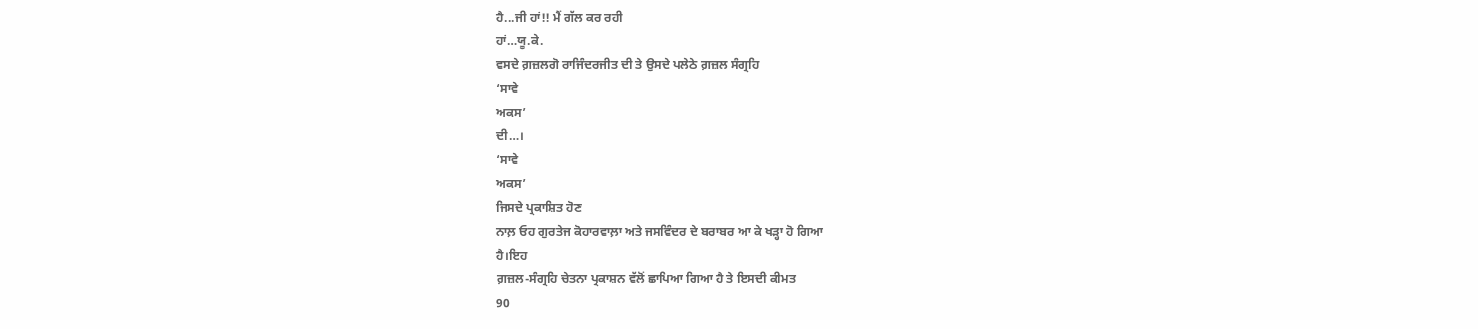ਹੈ...ਜੀ ਹਾਂ!! ਮੈਂ ਗੱਲ ਕਰ ਰਹੀ
ਹਾਂ…ਯੂ.ਕੇ.
ਵਸਦੇ ਗ਼ਜ਼ਲਗੋ ਰਾਜਿੰਦਰਜੀਤ ਦੀ ਤੇ ਉਸਦੇ ਪਲੇਠੇ ਗ਼ਜ਼ਲ ਸੰਗ੍ਰਹਿ
‘ਸਾਵੇ
ਅਕਸ’
ਦੀ…।
‘ਸਾਵੇ
ਅਕਸ’
ਜਿਸਦੇ ਪ੍ਰਕਾਸ਼ਿਤ ਹੋਣ
ਨਾਲ਼ ਓਹ ਗੁਰਤੇਜ ਕੋਹਾਰਵਾਲ਼ਾ ਅਤੇ ਜਸਵਿੰਦਰ ਦੇ ਬਰਾਬਰ ਆ ਕੇ ਖੜ੍ਹਾ ਹੋ ਗਿਆ
ਹੈ।ਇਹ
ਗ਼ਜ਼ਲ-ਸੰਗ੍ਰਹਿ ਚੇਤਨਾ ਪ੍ਰਕਾਸ਼ਨ ਵੱਲੋਂ ਛਾਪਿਆ ਗਿਆ ਹੈ ਤੇ ਇਸਦੀ ਕੀਮਤ
90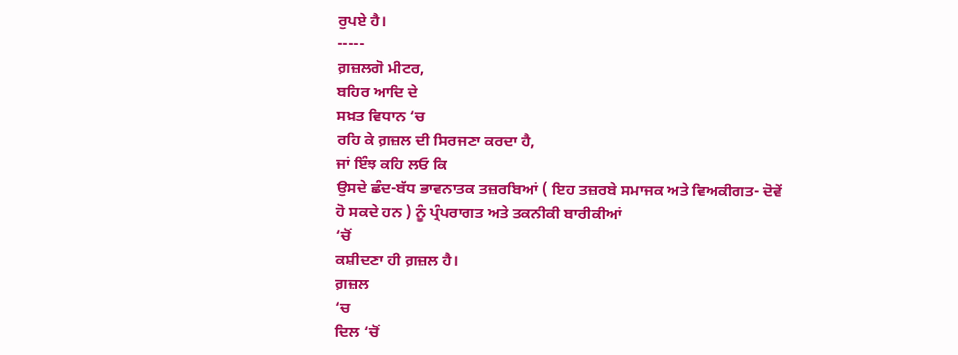ਰੁਪਏ ਹੈ।
-----
ਗ਼ਜ਼ਲਗੋ ਮੀਟਰ,
ਬਹਿਰ ਆਦਿ ਦੇ
ਸਖ਼ਤ ਵਿਧਾਨ ‘ਚ
ਰਹਿ ਕੇ ਗ਼ਜ਼ਲ ਦੀ ਸਿਰਜਣਾ ਕਰਦਾ ਹੈ,
ਜਾਂ ਇੰਝ ਕਹਿ ਲਓ ਕਿ
ਉਸਦੇ ਛੰਦ-ਬੱਧ ਭਾਵਨਾਤਕ ਤਜ਼ਰਬਿਆਂ ( ਇਹ ਤਜ਼ਰਬੇ ਸਮਾਜਕ ਅਤੇ ਵਿਅਕੀਗਤ- ਦੋਵੇਂ
ਹੋ ਸਕਦੇ ਹਨ ) ਨੂੰ ਪ੍ਰੰਪਰਾਗਤ ਅਤੇ ਤਕਨੀਕੀ ਬਾਰੀਕੀਆਂ
‘ਚੋਂ
ਕਸ਼ੀਦਣਾ ਹੀ ਗ਼ਜ਼ਲ ਹੈ।
ਗ਼ਜ਼ਲ
‘ਚ
ਦਿਲ ‘ਚੋਂ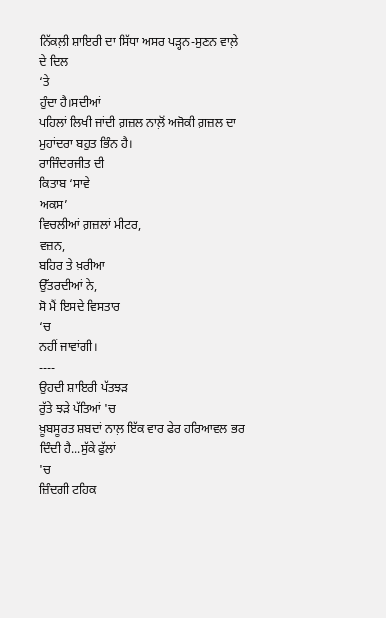ਨਿੱਕਲ਼ੀ ਸ਼ਾਇਰੀ ਦਾ ਸਿੱਧਾ ਅਸਰ ਪੜ੍ਹਨ-ਸੁਣਨ ਵਾਲ਼ੇ ਦੇ ਦਿਲ
‘ਤੇ
ਹੁੰਦਾ ਹੈ।ਸਦੀਆਂ
ਪਹਿਲਾਂ ਲਿਖੀ ਜਾਂਦੀ ਗ਼ਜ਼ਲ ਨਾਲ਼ੋਂ ਅਜੋਕੀ ਗ਼ਜ਼ਲ ਦਾ ਮੁਹਾਂਦਰਾ ਬਹੁਤ ਭਿੰਨ ਹੈ।
ਰਾਜਿੰਦਰਜੀਤ ਦੀ
ਕਿਤਾਬ ‘ਸਾਵੇ
ਅਕਸ’
ਵਿਚਲੀਆਂ ਗ਼ਜ਼ਲਾਂ ਮੀਟਰ,
ਵਜ਼ਨ,
ਬਹਿਰ ਤੇ ਖ਼ਰੀਆ
ਉੱਤਰਦੀਆਂ ਨੇ,
ਸੋ ਮੈਂ ਇਸਦੇ ਵਿਸਤਾਰ
‘ਚ
ਨਹੀਂ ਜਾਵਾਂਗੀ।
----
ਉਹਦੀ ਸ਼ਾਇਰੀ ਪੱਤਝੜ
ਰੁੱਤੇ ਝੜੇ ਪੱਤਿਆਂ 'ਚ
ਖ਼ੂਬਸੂਰਤ ਸ਼ਬਦਾਂ ਨਾਲ਼ ਇੱਕ ਵਾਰ ਫੇਰ ਹਰਿਆਵਲ ਭਰ ਦਿੰਦੀ ਹੈ...ਸੁੱਕੇ ਫੁੱਲਾਂ
'ਚ
ਜ਼ਿੰਦਗੀ ਟਹਿਕ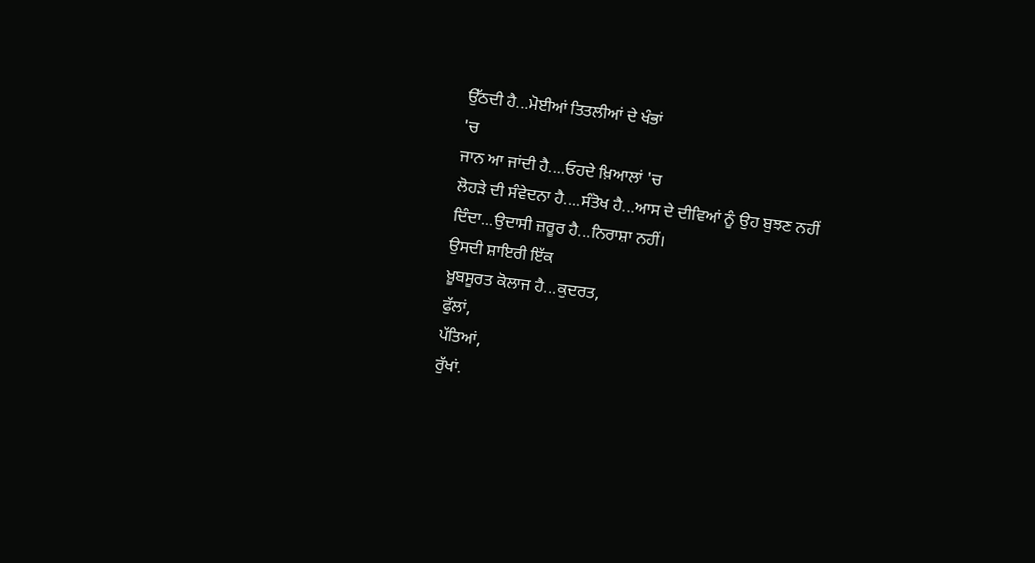ਉੱਠਦੀ ਹੈ...ਮੋਈਆਂ ਤਿਤਲੀਆਂ ਦੇ ਖੰਭਾਂ
'ਚ
ਜਾਨ ਆ ਜਾਂਦੀ ਹੈ....ਓਹਦੇ ਖ਼ਿਆਲਾਂ 'ਚ
ਲੋਹੜੇ ਦੀ ਸੰਵੇਦਨਾ ਹੈ....ਸੰਤੋਖ ਹੈ...ਆਸ ਦੇ ਦੀਵਿਆਂ ਨੂੰ ਉਹ ਬੁਝਣ ਨਹੀਂ
ਦਿੰਦਾ...ਉਦਾਸੀ ਜ਼ਰੂਰ ਹੈ...ਨਿਰਾਸ਼ਾ ਨਹੀਂ।
ਉਸਦੀ ਸ਼ਾਇਰੀ ਇੱਕ
ਖ਼ੂਬਸੂਰਤ ਕੋਲਾਜ ਹੈ...ਕੁਦਰਤ,
ਫੁੱਲਾਂ,
ਪੱਤਿਆਂ,
ਰੁੱਖਾਂ.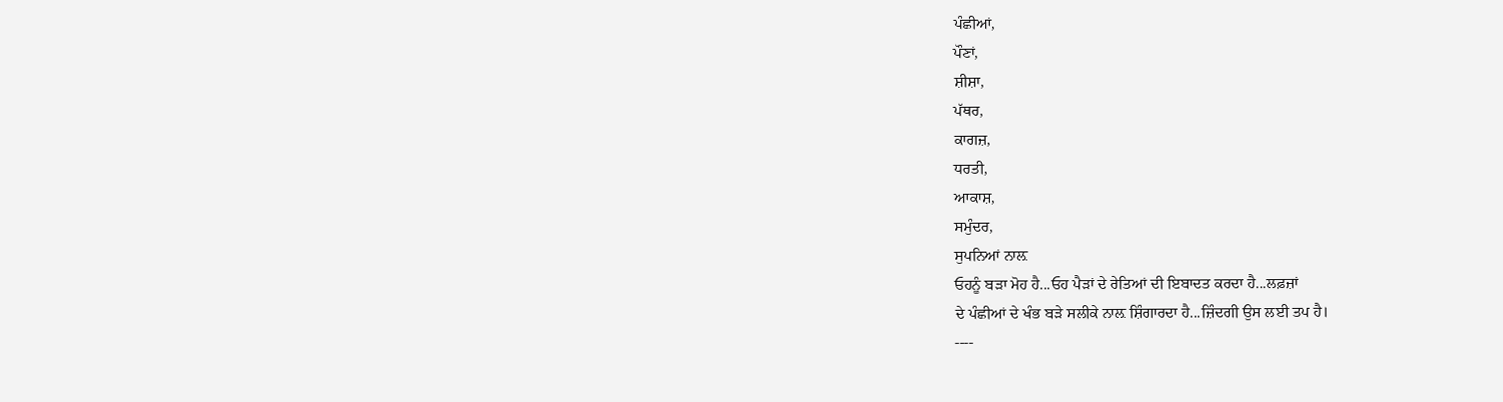ਪੰਛੀਆਂ,
ਪੌਣਾਂ,
ਸ਼ੀਸ਼ਾ,
ਪੱਥਰ,
ਕਾਗਜ਼,
ਧਰਤੀ,
ਆਕਾਸ਼,
ਸਮੁੰਦਰ,
ਸੁਪਨਿਆਂ ਨਾਲ਼
ਓਹਨੂੰ ਬੜਾ ਮੋਹ ਹੈ...ਓਹ ਪੈੜਾਂ ਦੇ ਰੇਤਿਆਂ ਦੀ ਇਬਾਦਤ ਕਰਦਾ ਹੈ...ਲਫ਼ਜ਼ਾਂ
ਦੇ ਪੰਛੀਆਂ ਦੇ ਖੰਭ ਬੜੇ ਸਲੀਕੇ ਨਾਲ਼ ਸ਼ਿੰਗਾਰਦਾ ਹੈ...ਜ਼ਿੰਦਗੀ ਉਸ ਲਈ ਤਪ ਹੈ।
----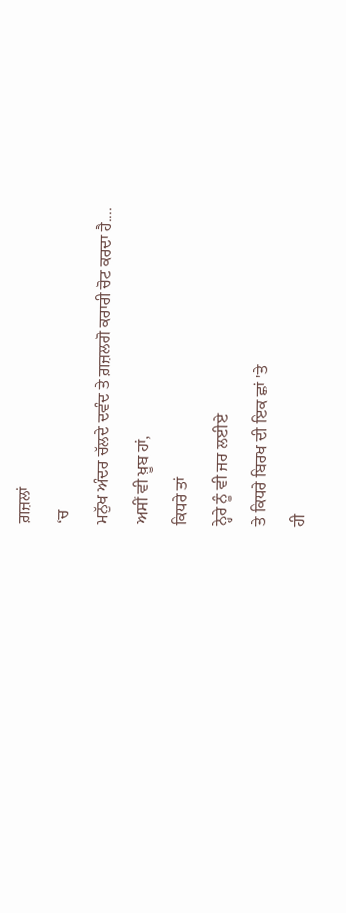ਗ਼ਜ਼ਲਾਂ
‘ਚ
ਮਨੁੱਖ ਅੰਦਰ ਚੱਲਦੇ ਦਵੰਦ ਤੇ ਗ਼ਜ਼ਲਗੋ ਕਰਾਰੀ ਚੋਟ ਕਰਦਾ ਹੈ....
ਅਸੀਂ ਵੀ ਖ਼ੂਬ ਹਾਂ,
ਕਿਧਰੇ ਤਾਂ
ਨ੍ਹੇਰੇ ਨੂੰ ਵੀ ਜਰ ਲਈਏ
ਤੇ ਕਿਧਰੇ ਬਿਰਖ ਦੀ ਇਕ ਛਾਂ 'ਤੇ
ਹੀ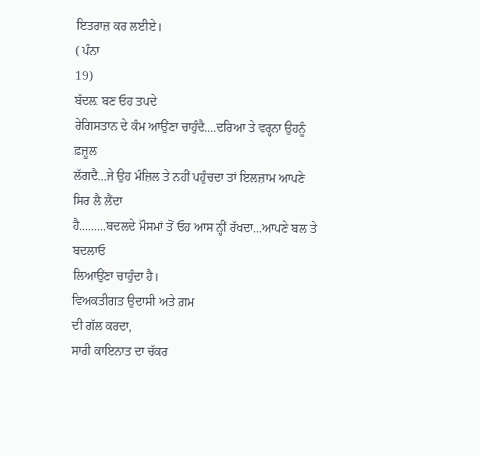ਇਤਰਾਜ਼ ਕਰ ਲਈਏ।
( ਪੰਨਾ
19)
ਬੱਦਲ਼ ਬਣ ਓਹ ਤਪਦੇ
ਰੇਗਿਸਤਾਨ ਦੇ ਕੰਮ ਆਉਂਣਾ ਚਾਹੁੰਦੈ....ਦਰਿਆ ਤੇ ਵਰ੍ਹਨਾ ਉਹਨੂੰ ਫ਼ਜ਼ੂਲ
ਲੱਗਦੈ...ਜੇ ਉਹ ਮੰਜ਼ਿਲ ਤੇ ਨਹੀਂ ਪਹੁੰਚਦਾ ਤਾਂ ਇਲਜ਼ਾਮ ਆਪਣੇ ਸਿਰ ਲੈ ਲੈਂਦਾ
ਹੈ.........ਬਦਲਦੇ ਮੌਸਮਾਂ ਤੋਂ ਓਹ ਆਸ ਨ੍ਹੀਂ ਰੱਖਦਾ...ਆਪਣੇ ਬਲ ਤੇ ਬਦਲਾਓ
ਲਿਆਉਂਣਾ ਚਾਹੁੰਦਾ ਹੈ।
ਵਿਅਕਤੀਗਤ ਉਦਾਸੀ ਅਤੇ ਗ਼ਮ
ਦੀ ਗੱਲ ਕਰਦਾ,
ਸਾਰੀ ਕਾਇਨਾਤ ਦਾ ਚੱਕਰ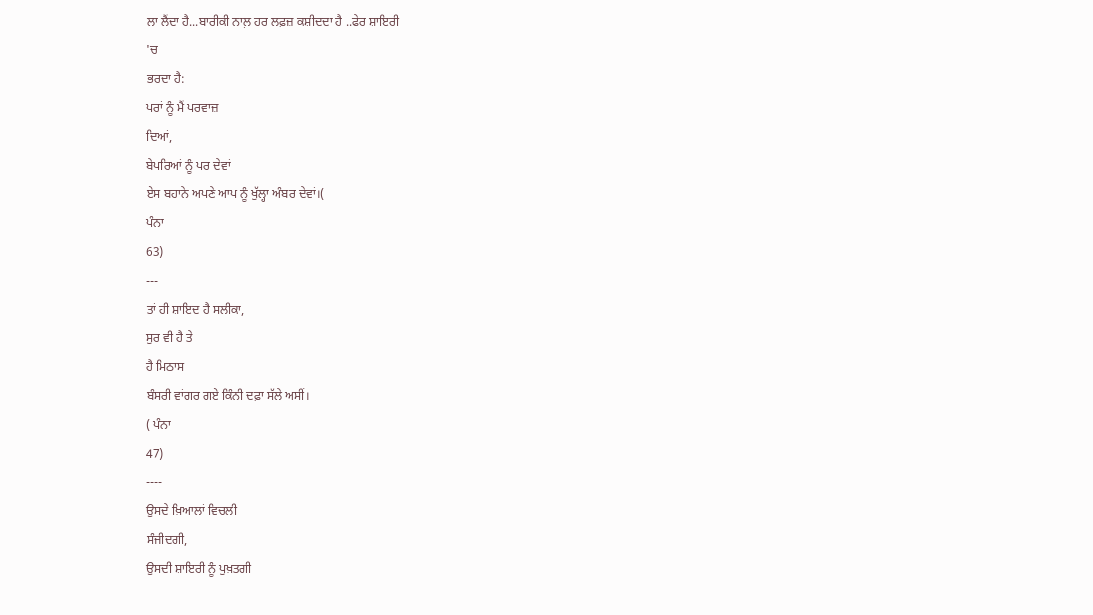ਲਾ ਲੈਂਦਾ ਹੈ...ਬਾਰੀਕੀ ਨਾਲ਼ ਹਰ ਲਫ਼ਜ਼ ਕਸ਼ੀਦਦਾ ਹੈ ..ਫੇਰ ਸ਼ਾਇਰੀ
'ਚ
ਭਰਦਾ ਹੈ:
ਪਰਾਂ ਨੂੰ ਮੈਂ ਪਰਵਾਜ਼
ਦਿਆਂ,
ਬੇਪਰਿਆਂ ਨੂੰ ਪਰ ਦੇਵਾਂ
ਏਸ ਬਹਾਨੇ ਅਪਣੇ ਆਪ ਨੂੰ ਖੁੱਲ੍ਹਾ ਅੰਬਰ ਦੇਵਾਂ।(
ਪੰਨਾ
63)
---
ਤਾਂ ਹੀ ਸ਼ਾਇਦ ਹੈ ਸਲੀਕਾ,
ਸੁਰ ਵੀ ਹੈ ਤੇ
ਹੈ ਮਿਠਾਸ
ਬੰਸਰੀ ਵਾਂਗਰ ਗਏ ਕਿੰਨੀ ਦਫ਼ਾ ਸੱਲੇ ਅਸੀਂ।
( ਪੰਨਾ
47)
----
ਉਸਦੇ ਖ਼ਿਆਲਾਂ ਵਿਚਲੀ
ਸੰਜੀਦਗੀ,
ਉਸਦੀ ਸ਼ਾਇਰੀ ਨੂੰ ਪੁਖ਼ਤਗੀ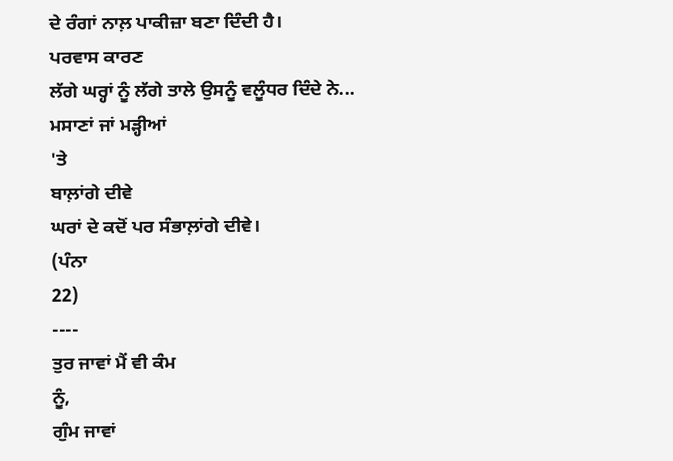ਦੇ ਰੰਗਾਂ ਨਾਲ਼ ਪਾਕੀਜ਼ਾ ਬਣਾ ਦਿੰਦੀ ਹੈ।
ਪਰਵਾਸ ਕਾਰਣ
ਲੱਗੇ ਘਰ੍ਹਾਂ ਨੂੰ ਲੱਗੇ ਤਾਲੇ ਉਸਨੂੰ ਵਲੂੰਧਰ ਦਿੰਦੇ ਨੇ...
ਮਸਾਣਾਂ ਜਾਂ ਮੜ੍ਹੀਆਂ
'ਤੇ
ਬਾਲ਼ਾਂਗੇ ਦੀਵੇ
ਘਰਾਂ ਦੇ ਕਦੋਂ ਪਰ ਸੰਭਾਲ਼ਾਂਗੇ ਦੀਵੇ।
(ਪੰਨਾ
22)
----
ਤੁਰ ਜਾਵਾਂ ਮੈਂ ਵੀ ਕੰਮ
ਨੂੰ,
ਗੁੰਮ ਜਾਵਾਂ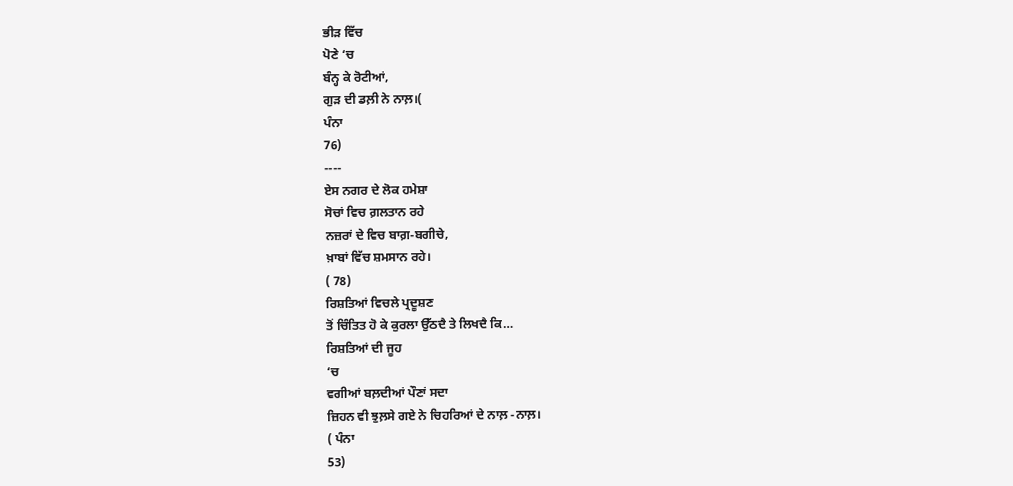ਭੀੜ ਵਿੱਚ
ਪੋਣੇ ‘ਚ
ਬੰਨ੍ਹ ਕੇ ਰੋਟੀਆਂ,
ਗੁੜ ਦੀ ਡਲ਼ੀ ਨੇ ਨਾਲ਼।(
ਪੰਨਾ
76)
----
ਏਸ ਨਗਰ ਦੇ ਲੋਕ ਹਮੇਸ਼ਾ
ਸੋਚਾਂ ਵਿਚ ਗ਼ਲਤਾਨ ਰਹੇ
ਨਜ਼ਰਾਂ ਦੇ ਵਿਚ ਬਾਗ਼-ਬਗੀਚੇ,
ਖ਼ਾਬਾਂ ਵਿੱਚ ਸ਼ਮਸਾਨ ਰਹੇ।
( 78)
ਰਿਸ਼ਤਿਆਂ ਵਿਚਲੇ ਪ੍ਰਦੂਸ਼ਣ
ਤੋਂ ਚਿੰਤਿਤ ਹੋ ਕੇ ਕੁਰਲਾ ਉੱਠਦੈ ਤੇ ਲਿਖਦੈ ਕਿ…
ਰਿਸ਼ਤਿਆਂ ਦੀ ਜੂਹ
‘ਚ
ਵਗੀਆਂ ਬਲ਼ਦੀਆਂ ਪੌਣਾਂ ਸਦਾ
ਜ਼ਿਹਨ ਵੀ ਝੁਲ਼ਸੇ ਗਏ ਨੇ ਚਿਹਰਿਆਂ ਦੇ ਨਾਲ਼ -ਨਾਲ਼।
( ਪੰਨਾ
53)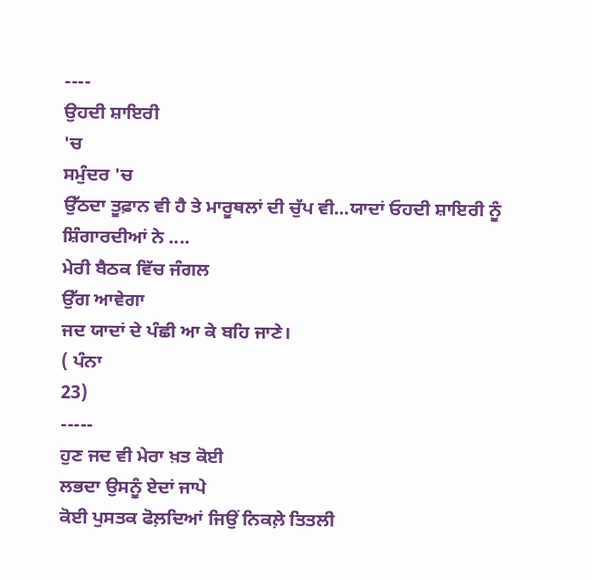----
ਉਹਦੀ ਸ਼ਾਇਰੀ
'ਚ
ਸਮੁੰਦਰ 'ਚ
ਉੱਠਦਾ ਤੂਫ਼ਾਨ ਵੀ ਹੈ ਤੇ ਮਾਰੂਥਲਾਂ ਦੀ ਚੁੱਪ ਵੀ...ਯਾਦਾਂ ਓਹਦੀ ਸ਼ਾਇਰੀ ਨੂੰ
ਸ਼ਿੰਗਾਰਦੀਆਂ ਨੇ ....
ਮੇਰੀ ਬੈਠਕ ਵਿੱਚ ਜੰਗਲ
ਉੱਗ ਆਵੇਗਾ
ਜਦ ਯਾਦਾਂ ਦੇ ਪੰਛੀ ਆ ਕੇ ਬਹਿ ਜਾਣੇ।
( ਪੰਨਾ
23)
-----
ਹੁਣ ਜਦ ਵੀ ਮੇਰਾ ਖ਼ਤ ਕੋਈ
ਲਭਦਾ ਉਸਨੂੰ ਏਦਾਂ ਜਾਪੇ
ਕੋਈ ਪੁਸਤਕ ਫੋਲ਼ਦਿਆਂ ਜਿਉਂ ਨਿਕਲ਼ੇ ਤਿਤਲੀ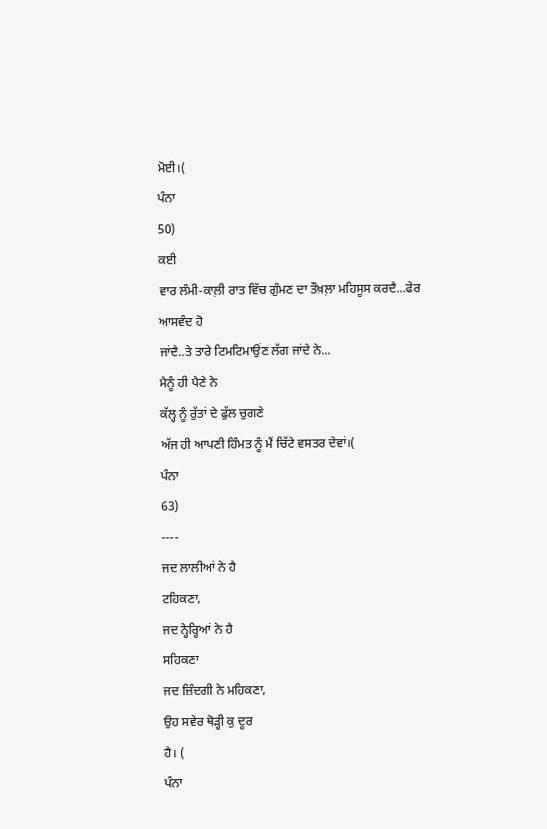ਮੋਈ।(
ਪੰਨਾ
50)
ਕਈ
ਵਾਰ ਲੰਮੀ-ਕਾਲ਼ੀ ਰਾਤ ਵਿੱਚ ਗੁੰਮਣ ਦਾ ਤੌਖ਼ਲ਼ਾ ਮਹਿਸੂਸ ਕਰਦੈ...ਫੇਰ ਆਸਵੰਦ ਹੋ
ਜਾਂਦੈ..ਤੇ ਤਾਰੇ ਟਿਮਟਿਮਾਉਂਣ ਲੱਗ ਜਾਂਦੇ ਨੇ...
ਮੈਨੂੰ ਹੀ ਪੈਣੇ ਨੇ
ਕੱਲ੍ਹ ਨੂੰ ਰੁੱਤਾਂ ਦੇ ਫੁੱਲ ਚੁਗਣੇ
ਅੱਜ ਹੀ ਆਪਣੀ ਹਿੰਮਤ ਨੂੰ ਮੈਂ ਚਿੱਟੇ ਵਸਤਰ ਦੇਵਾਂ।(
ਪੰਨਾ
63)
----
ਜਦ ਲਾਲੀਆਂ ਨੇ ਹੈ
ਟਹਿਕਣਾ,
ਜਦ ਨ੍ਹੇਰ੍ਹਿਆਂ ਨੇ ਹੈ
ਸਹਿਕਣਾ
ਜਦ ਜ਼ਿੰਦਗੀ ਨੇ ਮਹਿਕਣਾ,
ਉਹ ਸਵੇਰ ਥੋੜ੍ਹੀ ਕੁ ਦੂਰ
ਹੈ। (
ਪੰਨਾ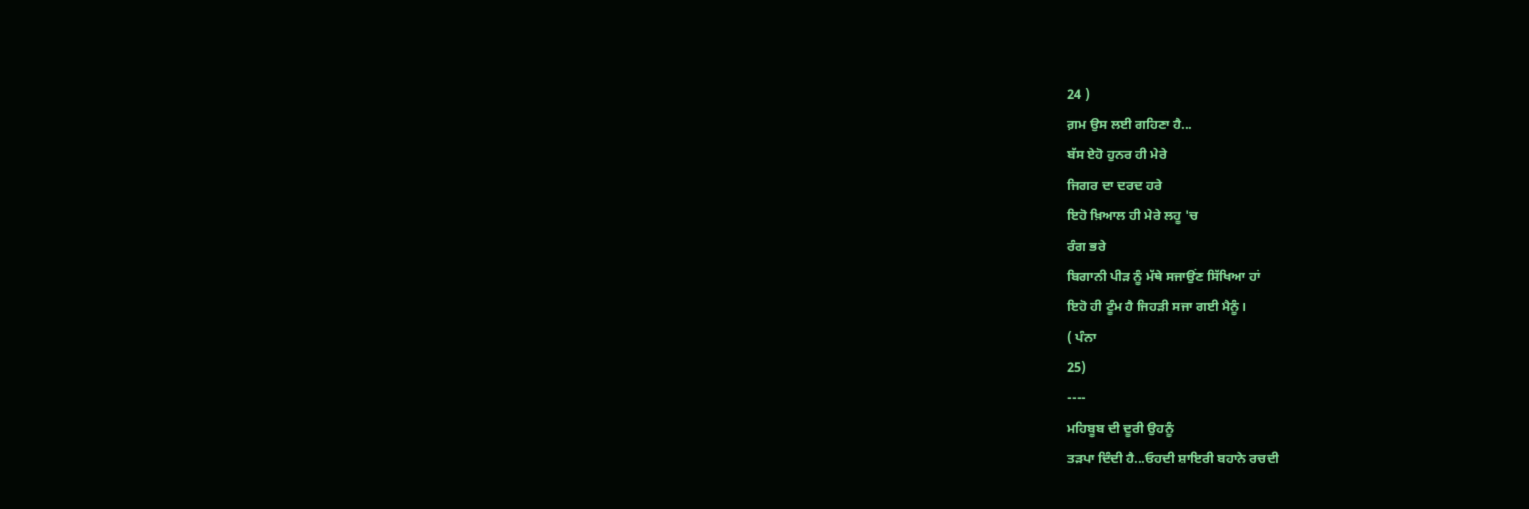24 )
ਗ਼ਮ ਉਸ ਲਈ ਗਹਿਣਾ ਹੈ...
ਬੱਸ ਏਹੋ ਹੁਨਰ ਹੀ ਮੇਰੇ
ਜਿਗਰ ਦਾ ਦਰਦ ਹਰੇ
ਇਹੋ ਖ਼ਿਆਲ ਹੀ ਮੇਰੇ ਲਹੂ 'ਚ
ਰੰਗ ਭਰੇ
ਬਿਗਾਨੀ ਪੀੜ ਨੂੰ ਮੱਥੇ ਸਜਾਉਂਣ ਸਿੱਖਿਆ ਹਾਂ
ਇਹੋ ਹੀ ਟੂੰਮ ਹੈ ਜਿਹੜੀ ਸਜਾ ਗਈ ਮੈਨੂੰ।
( ਪੰਨਾ
25)
----
ਮਹਿਬੂਬ ਦੀ ਦੂਰੀ ਉਹਨੂੰ
ਤੜਪਾ ਦਿੰਦੀ ਹੈ...ਓਹਦੀ ਸ਼ਾਇਰੀ ਬਹਾਨੇ ਰਚਦੀ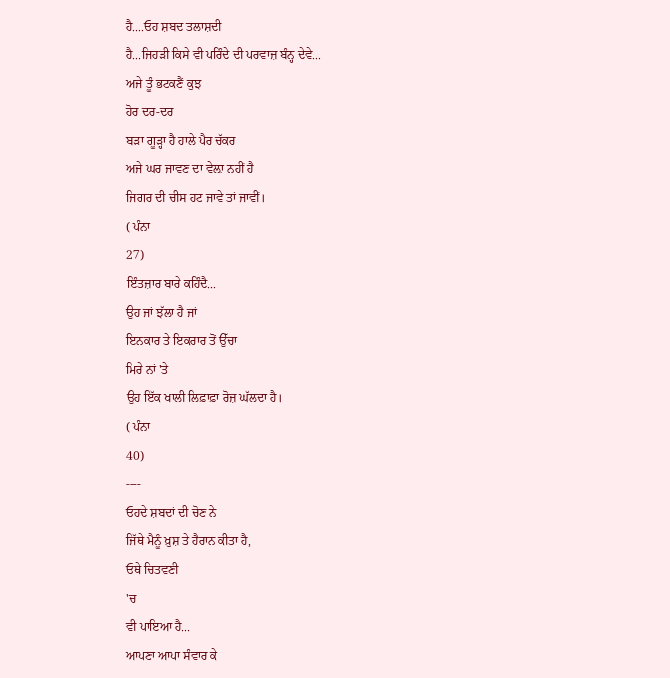ਹੈ....ਓਹ ਸ਼ਬਦ ਤਲਾਸ਼ਦੀ
ਹੈ...ਜਿਹੜੀ ਕਿਸੇ ਵੀ ਪਰਿੰਦੇ ਦੀ ਪਰਵਾਜ਼ ਬੰਨ੍ਹ ਦੇਵੇ...
ਅਜੇ ਤੂੰ ਭਟਕਣੈਂ ਕੁਝ
ਹੋਰ ਦਰ-ਦਰ
ਬੜਾ ਗੂੜ੍ਹਾ ਹੈ ਹਾਲੇ ਪੈਰ ਚੱਕਰ
ਅਜੇ ਘਰ ਜਾਵਣ ਦਾ ਵੇਲ਼ਾ ਨਹੀਂ ਹੈ
ਜਿਗਰ ਦੀ ਚੀਸ ਹਟ ਜਾਵੇ ਤਾਂ ਜਾਵੀਂ।
( ਪੰਨਾ
27)
ਇੰਤਜ਼ਾਰ ਬਾਰੇ ਕਹਿੰਦੈ...
ਉਹ ਜਾਂ ਝੱਲਾ ਹੈ ਜਾਂ
ਇਨਕਾਰ ਤੇ ਇਕਰਾਰ ਤੋਂ ਉੱਚਾ
ਮਿਰੇ ਨਾਂ 'ਤੇ
ਉਹ ਇੱਕ ਖਾਲੀ ਲਿਫ਼ਾਫ਼ਾ ਰੋਜ਼ ਘੱਲਦਾ ਹੈ।
( ਪੰਨਾ
40)
----
ਓਹਦੇ ਸ਼ਬਦਾਂ ਦੀ ਚੋਣ ਨੇ
ਜਿੱਥੇ ਮੈਨੂੰ ਖ਼ੁਸ਼ ਤੇ ਹੈਰਾਨ ਕੀਤਾ ਹੈ,
ਓਥੇ ਚਿਤਵਣੀ
'ਚ
ਵੀ ਪਾਇਆ ਹੈ...
ਆਪਣਾ ਆਪਾ ਸੰਵਾਰ ਕੇ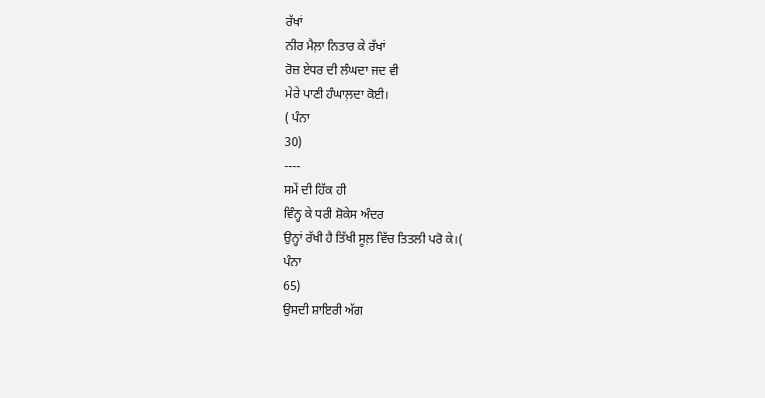ਰੱਖਾਂ
ਨੀਰ ਮੈਲ਼ਾ ਨਿਤਾਰ ਕੇ ਰੱਖਾਂ
ਰੋਜ਼ ਏਧਰ ਦੀ ਲੰਘਦਾ ਜਦ ਵੀ
ਮੇਰੇ ਪਾਣੀ ਹੰਘਾਲ਼ਦਾ ਕੋਈ।
( ਪੰਨਾ
30)
----
ਸਮੇਂ ਦੀ ਹਿੱਕ ਹੀ
ਵਿੰਨ੍ਹ ਕੇ ਧਰੀ ਸ਼ੋਕੇਸ ਅੰਦਰ
ਉਨ੍ਹਾਂ ਰੱਖੀ ਹੈ ਤਿੱਖੀ ਸੂਲ਼ ਵਿੱਚ ਤਿਤਲੀ ਪਰੋ ਕੇ।(
ਪੰਨਾ
65)
ਉਸਦੀ ਸ਼ਾਇਰੀ ਅੱਗ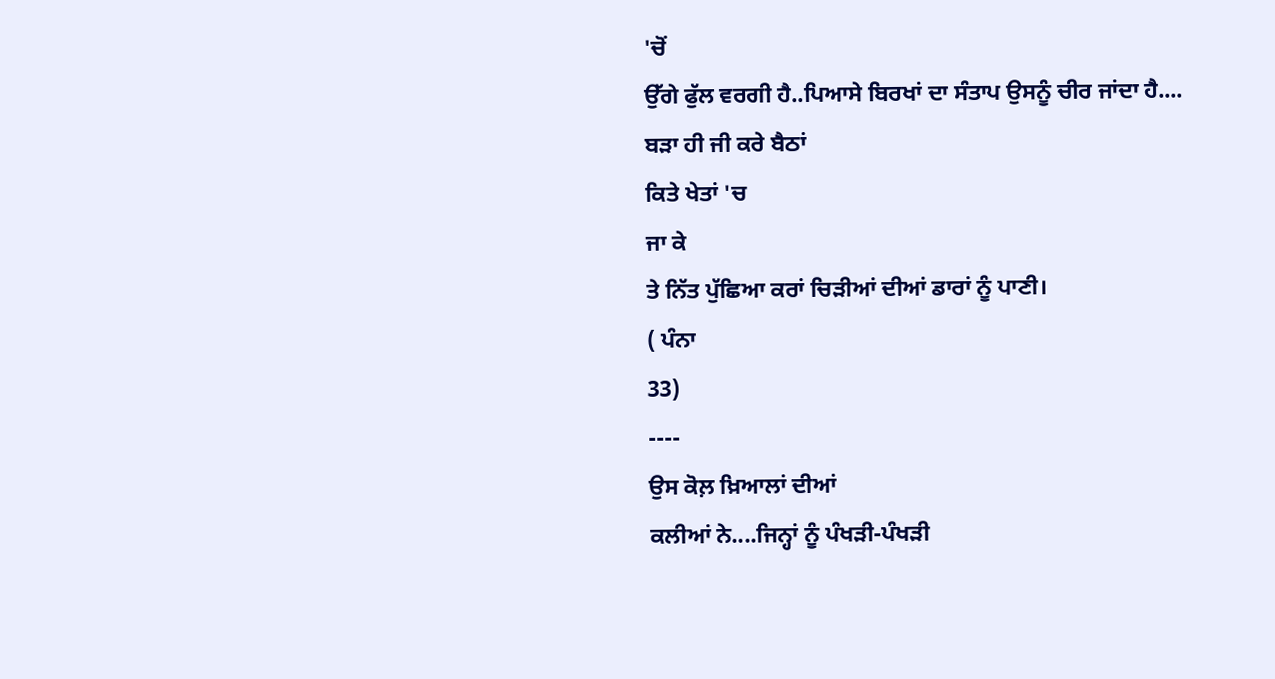'ਚੋਂ
ਉੱਗੇ ਫੁੱਲ ਵਰਗੀ ਹੈ..ਪਿਆਸੇ ਬਿਰਖਾਂ ਦਾ ਸੰਤਾਪ ਉਸਨੂੰ ਚੀਰ ਜਾਂਦਾ ਹੈ....
ਬੜਾ ਹੀ ਜੀ ਕਰੇ ਬੈਠਾਂ
ਕਿਤੇ ਖੇਤਾਂ 'ਚ
ਜਾ ਕੇ
ਤੇ ਨਿੱਤ ਪੁੱਛਿਆ ਕਰਾਂ ਚਿੜੀਆਂ ਦੀਆਂ ਡਾਰਾਂ ਨੂੰ ਪਾਣੀ।
( ਪੰਨਾ
33)
----
ਉਸ ਕੋਲ਼ ਖ਼ਿਆਲਾਂ ਦੀਆਂ
ਕਲੀਆਂ ਨੇ....ਜਿਨ੍ਹਾਂ ਨੂੰ ਪੰਖੜੀ-ਪੰਖੜੀ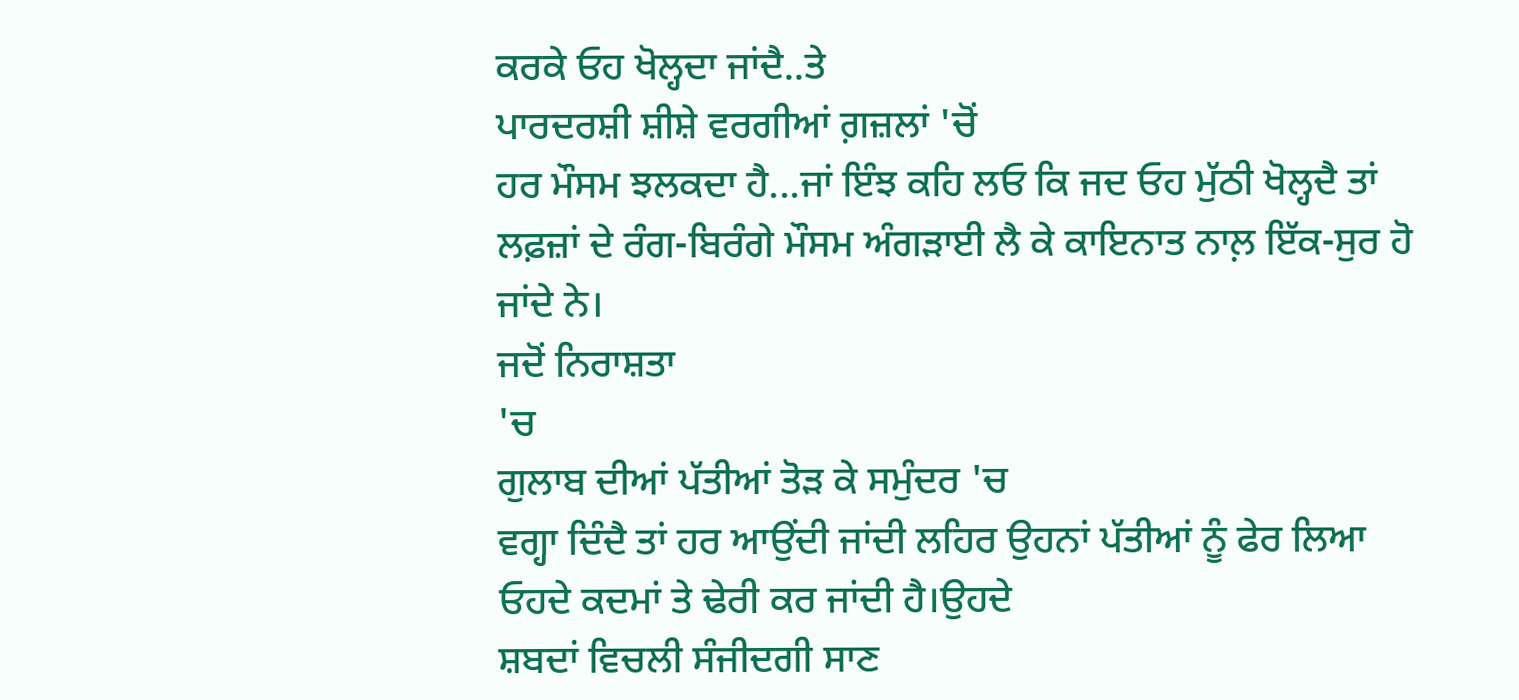ਕਰਕੇ ਓਹ ਖੋਲ੍ਹਦਾ ਜਾਂਦੈ..ਤੇ
ਪਾਰਦਰਸ਼ੀ ਸ਼ੀਸ਼ੇ ਵਰਗੀਆਂ ਗ਼ਜ਼ਲਾਂ 'ਚੋਂ
ਹਰ ਮੌਸਮ ਝਲਕਦਾ ਹੈ...ਜਾਂ ਇੰਝ ਕਹਿ ਲਓ ਕਿ ਜਦ ਓਹ ਮੁੱਠੀ ਖੋਲ੍ਹਦੈ ਤਾਂ
ਲਫ਼ਜ਼ਾਂ ਦੇ ਰੰਗ-ਬਿਰੰਗੇ ਮੌਸਮ ਅੰਗੜਾਈ ਲੈ ਕੇ ਕਾਇਨਾਤ ਨਾਲ਼ ਇੱਕ-ਸੁਰ ਹੋ
ਜਾਂਦੇ ਨੇ।
ਜਦੋਂ ਨਿਰਾਸ਼ਤਾ
'ਚ
ਗੁਲਾਬ ਦੀਆਂ ਪੱਤੀਆਂ ਤੋੜ ਕੇ ਸਮੁੰਦਰ 'ਚ
ਵਗ੍ਹਾ ਦਿੰਦੈ ਤਾਂ ਹਰ ਆਉਂਦੀ ਜਾਂਦੀ ਲਹਿਰ ਉਹਨਾਂ ਪੱਤੀਆਂ ਨੂੰ ਫੇਰ ਲਿਆ
ਓਹਦੇ ਕਦਮਾਂ ਤੇ ਢੇਰੀ ਕਰ ਜਾਂਦੀ ਹੈ।ਉਹਦੇ
ਸ਼ਬਦਾਂ ਵਿਚਲੀ ਸੰਜੀਦਗੀ ਸਾਣ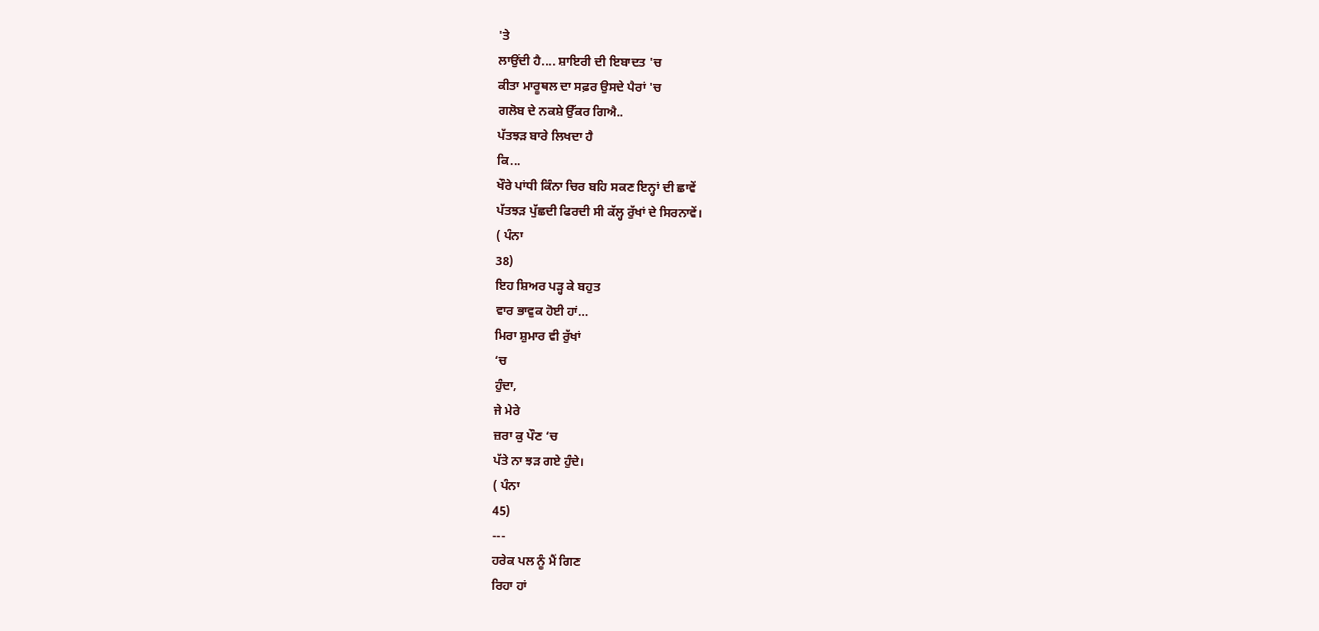'ਤੇ
ਲਾਉਂਦੀ ਹੈ.... ਸ਼ਾਇਰੀ ਦੀ ਇਬਾਦਤ 'ਚ
ਕੀਤਾ ਮਾਰੂਥਲ ਦਾ ਸਫ਼ਰ ਉਸਦੇ ਪੈਰਾਂ 'ਚ
ਗਲੋਬ ਦੇ ਨਕਸ਼ੇ ਉੱਕਰ ਗਿਐ..
ਪੱਤਝੜ ਬਾਰੇ ਲਿਖਦਾ ਹੈ
ਕਿ...
ਖੌਰੇ ਪਾਂਧੀ ਕਿੰਨਾ ਚਿਰ ਬਹਿ ਸਕਣ ਇਨ੍ਹਾਂ ਦੀ ਛਾਵੇਂ
ਪੱਤਝੜ ਪੁੱਛਦੀ ਫਿਰਦੀ ਸੀ ਕੱਲ੍ਹ ਰੁੱਖਾਂ ਦੇ ਸਿਰਨਾਵੇਂ।
( ਪੰਨਾ
38)
ਇਹ ਸ਼ਿਅਰ ਪੜ੍ਹ ਕੇ ਬਹੁਤ
ਵਾਰ ਭਾਵੁਕ ਹੋਈ ਹਾਂ…
ਮਿਰਾ ਸ਼ੁਮਾਰ ਵੀ ਰੁੱਖਾਂ
‘ਚ
ਹੁੰਦਾ,
ਜੇ ਮੇਰੇ
ਜ਼ਰਾ ਕੁ ਪੌਣ ‘ਚ
ਪੱਤੇ ਨਾ ਝੜ ਗਏ ਹੁੰਦੇ।
( ਪੰਨਾ
45)
---
ਹਰੇਕ ਪਲ ਨੂੰ ਮੈਂ ਗਿਣ
ਰਿਹਾ ਹਾਂ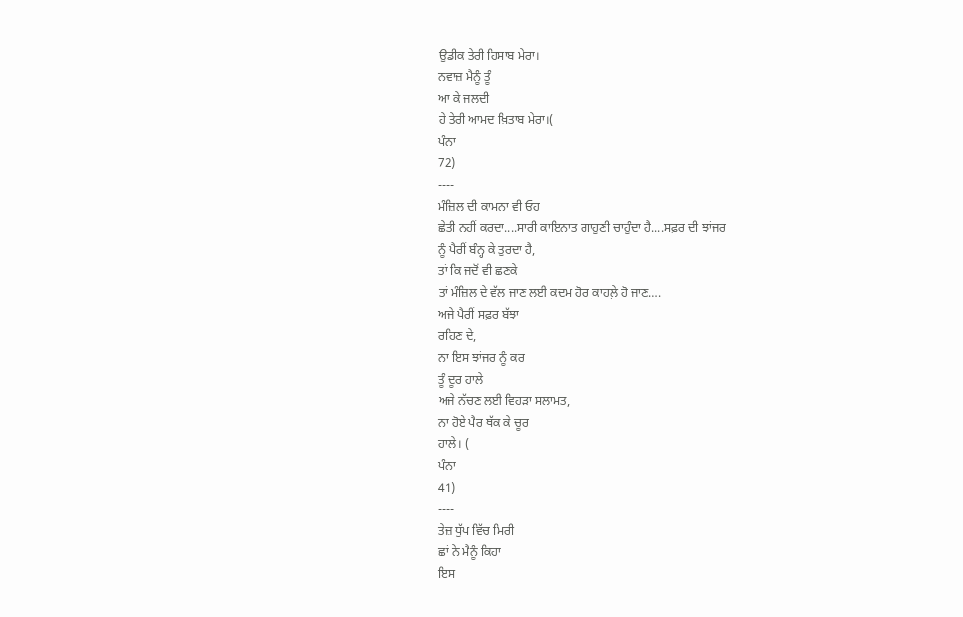ਉਡੀਕ ਤੇਰੀ ਹਿਸਾਬ ਮੇਰਾ।
ਨਵਾਜ਼ ਮੈਨੂੰ ਤੂੰ
ਆ ਕੇ ਜਲਦੀ
ਹੇ ਤੇਰੀ ਆਮਦ ਖ਼ਿਤਾਬ ਮੇਰਾ।(
ਪੰਨਾ
72)
----
ਮੰਜ਼ਿਲ ਦੀ ਕਾਮਨਾ ਵੀ ਓਹ
ਛੇਤੀ ਨਹੀਂ ਕਰਦਾ....ਸਾਰੀ ਕਾਇਨਾਤ ਗਾਹੁਣੀ ਚਾਹੁੰਦਾ ਹੈ....ਸਫ਼ਰ ਦੀ ਝਾਂਜਰ
ਨੂੰ ਪੈਰੀਂ ਬੰਨ੍ਹ ਕੇ ਤੁਰਦਾ ਹੈ,
ਤਾਂ ਕਿ ਜਦੋਂ ਵੀ ਛਣਕੇ
ਤਾਂ ਮੰਜ਼ਿਲ ਦੇ ਵੱਲ ਜਾਣ ਲਈ ਕਦਮ ਹੋਰ ਕਾਹਲ਼ੇ ਹੋ ਜਾਣ….
ਅਜੇ ਪੈਰੀਂ ਸਫ਼ਰ ਬੱਝਾ
ਰਹਿਣ ਦੇ,
ਨਾ ਇਸ ਝਾਂਜਰ ਨੂੰ ਕਰ
ਤੂੰ ਦੂਰ ਹਾਲੇ
ਅਜੇ ਨੱਚਣ ਲਈ ਵਿਹੜਾ ਸਲਾਮਤ,
ਨਾ ਹੋਏ ਪੈਰ ਥੱਕ ਕੇ ਚੂਰ
ਹਾਲੇ। (
ਪੰਨਾ
41)
----
ਤੇਜ਼ ਧੁੱਪ ਵਿੱਚ ਮਿਰੀ
ਛਾਂ ਨੇ ਮੈਨੂੰ ਕਿਹਾ
ਇਸ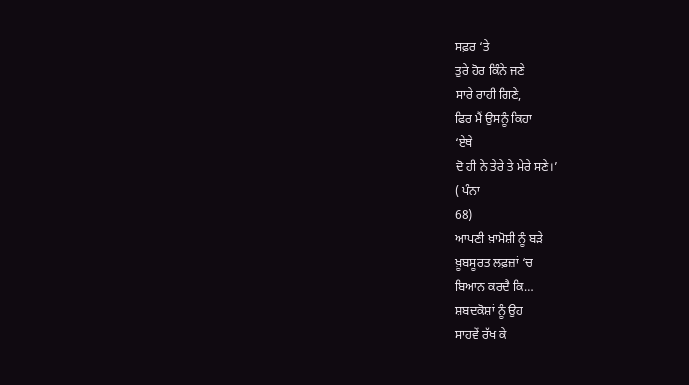ਸਫ਼ਰ ‘ਤੇ
ਤੁਰੇ ਹੋਰ ਕਿੰਨੇ ਜਣੇ
ਸਾਰੇ ਰਾਹੀ ਗਿਣੇ,
ਫਿਰ ਮੈਂ ਉਸਨੂੰ ਕਿਹਾ
‘ਏਥੇ
ਦੋ ਹੀ ਨੇ ਤੇਰੇ ਤੇ ਮੇਰੇ ਸਣੇ।’
( ਪੰਨਾ
68)
ਆਪਣੀ ਖ਼ਾਮੋਸ਼ੀ ਨੂੰ ਬੜੇ
ਖ਼ੂਬਸੂਰਤ ਲਫ਼ਜ਼ਾਂ ‘ਚ
ਬਿਆਨ ਕਰਦੈ ਕਿ…
ਸ਼ਬਦਕੋਸ਼ਾਂ ਨੂੰ ਉਹ
ਸਾਹਵੇਂ ਰੱਖ ਕੇ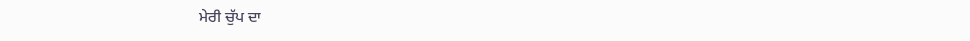ਮੇਰੀ ਚੁੱਪ ਦਾ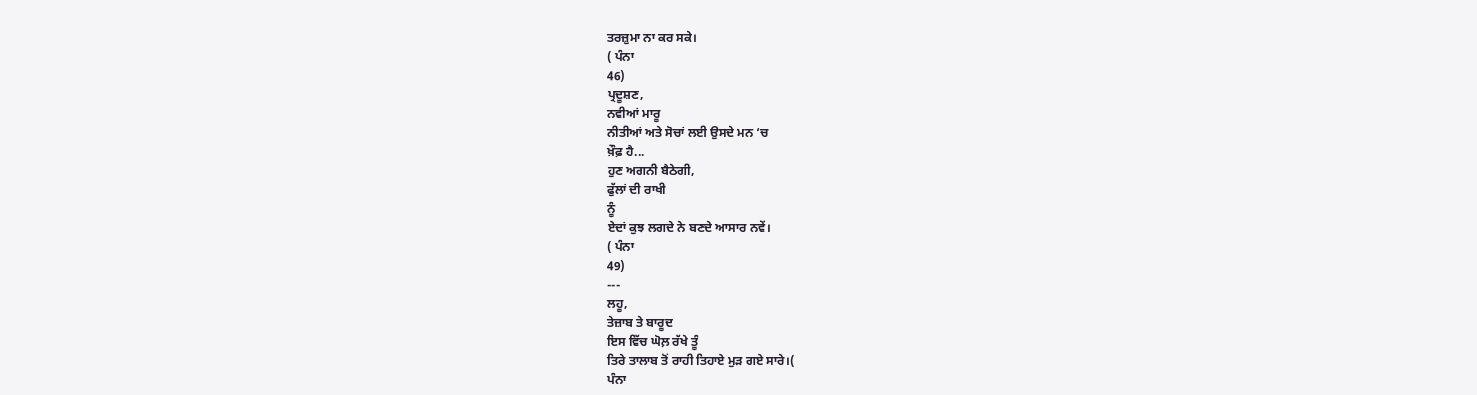ਤਰਜ਼ੁਮਾ ਨਾ ਕਰ ਸਕੇ।
( ਪੰਨਾ
46)
ਪ੍ਰਦੂਸ਼ਣ,
ਨਵੀਆਂ ਮਾਰੂ
ਨੀਤੀਆਂ ਅਤੇ ਸੋਚਾਂ ਲਈ ਉਸਦੇ ਮਨ ‘ਚ
ਖ਼ੌਫ਼ ਹੈ...
ਹੁਣ ਅਗਨੀ ਬੈਠੇਗੀ,
ਫੁੱਲਾਂ ਦੀ ਰਾਖੀ
ਨੂੰ
ਏਦਾਂ ਕੁਝ ਲਗਦੇ ਨੇ ਬਣਦੇ ਆਸਾਰ ਨਵੇਂ।
( ਪੰਨਾ
49)
---
ਲਹੂ,
ਤੇਜ਼ਾਬ ਤੇ ਬਾਰੂਦ
ਇਸ ਵਿੱਚ ਘੋਲ਼ ਰੱਖੇ ਤੂੰ
ਤਿਰੇ ਤਾਲਾਬ ਤੋਂ ਰਾਹੀ ਤਿਹਾਏ ਮੁੜ ਗਏ ਸਾਰੇ।(
ਪੰਨਾ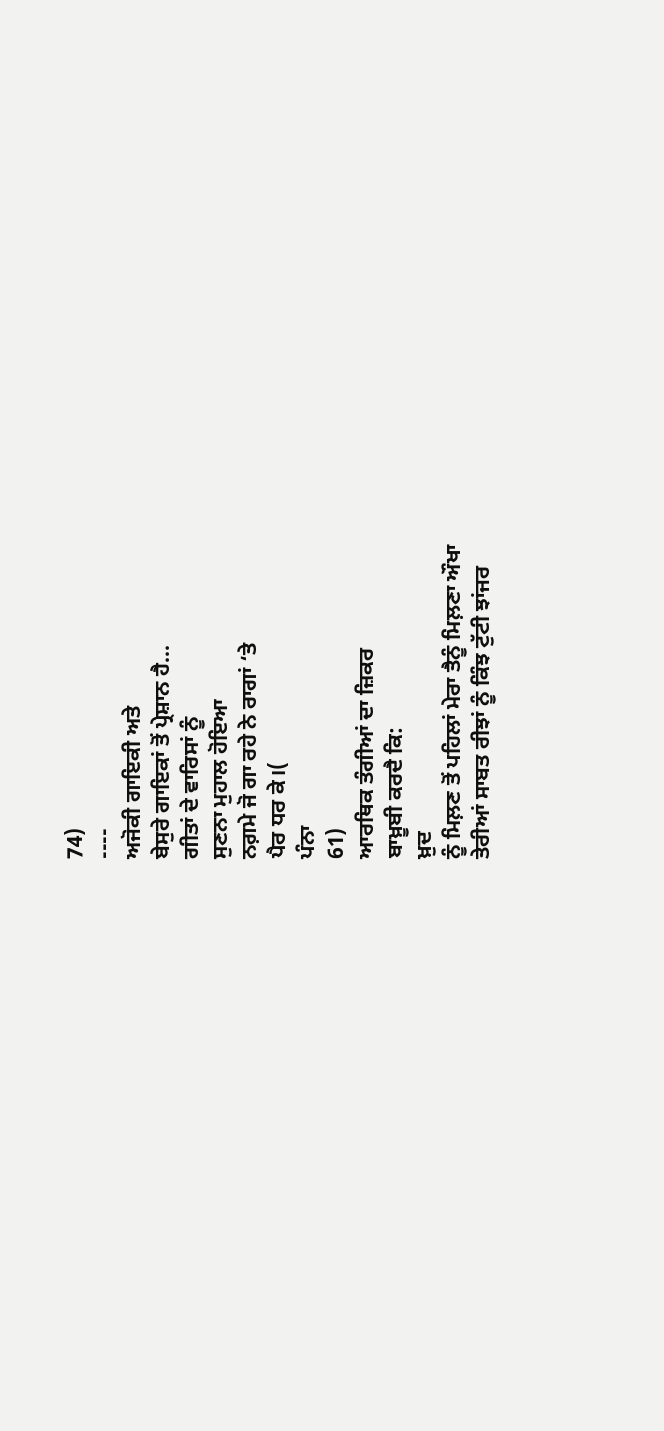74)
----
ਅਜੋਕੀ ਗਾਇਕੀ ਅਤੇ
ਬੇਸੁਰੇ ਗਾਇਕਾਂ ਤੋਂ ਪ੍ਰੇਸ਼ਾਨ ਹੈ...
ਗੀਤਾਂ ਦੇ ਵਾਰਿਸਾਂ ਨੂੰ
ਸੁਣਨਾ ਮੁਹਾਲ ਹੋਇਆ
ਨਗ਼ਮੇ ਜੋ ਗਾ ਰਹੇ ਨੇ ਰਾਗਾਂ ‘ਤੇ
ਪੈਰ ਧਰ ਕੇ।(
ਪੰਨਾ
61)
ਆਰਥਿਕ ਤੰਗੀਆਂ ਦਾ ਜ਼ਿਕਰ
ਬਾਖ਼ੂਬੀ ਕਰਦੈ ਕਿ:
ਖ਼ੁਦ
ਨੂੰ ਮਿਲ਼ਣ ਤੋਂ ਪਹਿਲਾਂ ਮੇਰਾ ਤੈਨੂੰ ਮਿਲ਼ਣਾ ਔਖਾ
ਤੇਰੀਆਂ ਸਾਬਤ ਰੀਝਾਂ ਨੂੰ ਕਿੰਝ ਟੁੱਟੀ ਝਾਂਜਰ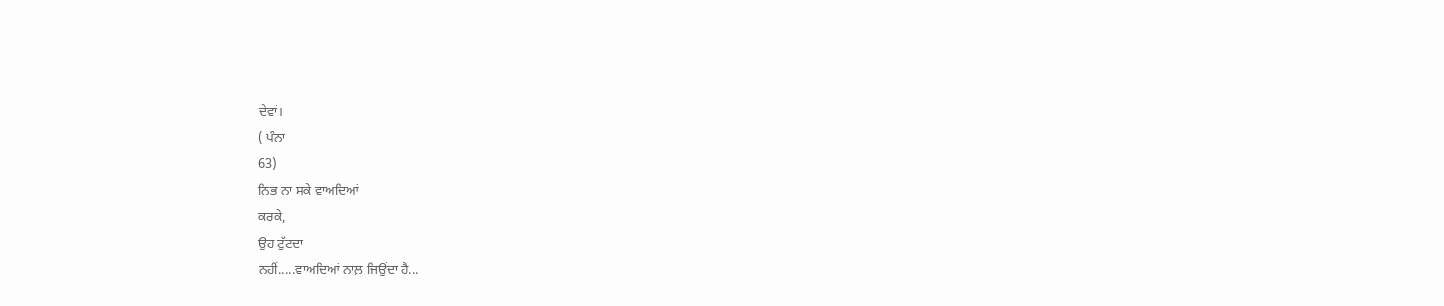ਦੇਵਾਂ।
( ਪੰਨਾ
63)
ਨਿਭ ਨਾ ਸਕੇ ਵਾਅਦਿਆਂ
ਕਰਕੇ,
ਉਹ ਟੁੱਟਦਾ
ਨਹੀਂ.....ਵਾਅਦਿਆਂ ਨਾਲ਼ ਜਿਉਂਦਾ ਹੈ...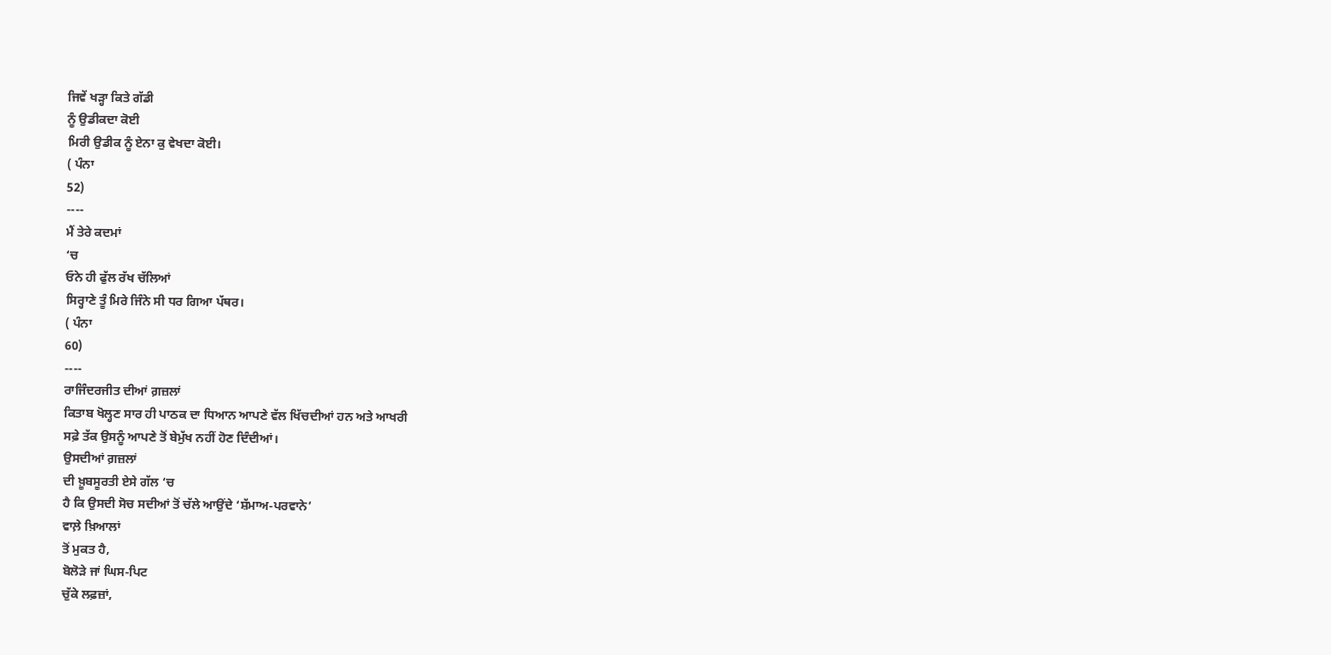ਜਿਵੇਂ ਖੜ੍ਹਾ ਕਿਤੇ ਗੱਡੀ
ਨੂੰ ਉਡੀਕਦਾ ਕੋਈ
ਮਿਰੀ ਉਡੀਕ ਨੂੰ ਏਨਾ ਕੁ ਵੇਖਦਾ ਕੋਈ।
( ਪੰਨਾ
52)
----
ਮੈਂ ਤੇਰੇ ਕਦਮਾਂ
‘ਚ
ਓਨੇ ਹੀ ਫੁੱਲ ਰੱਖ ਚੱਲਿਆਂ
ਸਿਰ੍ਹਾਣੇ ਤੂੰ ਮਿਰੇ ਜਿੰਨੇ ਸੀ ਧਰ ਗਿਆ ਪੱਥਰ।
( ਪੰਨਾ
60)
----
ਰਾਜਿੰਦਰਜੀਤ ਦੀਆਂ ਗ਼ਜ਼ਲਾਂ
ਕਿਤਾਬ ਖੋਲ੍ਹਣ ਸਾਰ ਹੀ ਪਾਠਕ ਦਾ ਧਿਆਨ ਆਪਣੇ ਵੱਲ ਖਿੱਚਦੀਆਂ ਹਨ ਅਤੇ ਆਖਰੀ
ਸਫ਼ੇ ਤੱਕ ਉਸਨੂੰ ਆਪਣੇ ਤੋਂ ਬੇਮੁੱਖ ਨਹੀਂ ਹੋਣ ਦਿੰਦੀਆਂ।
ਉਸਦੀਆਂ ਗ਼ਜ਼ਲਾਂ
ਦੀ ਖ਼ੂਬਸੂਰਤੀ ਏਸੇ ਗੱਲ ‘ਚ
ਹੈ ਕਿ ਉਸਦੀ ਸੋਚ ਸਦੀਆਂ ਤੋਂ ਚੱਲੇ ਆਉਂਦੇ ‘ਸ਼ੱਮਾਅ-ਪਰਵਾਨੇ’
ਵਾਲ਼ੇ ਖ਼ਿਆਲਾਂ
ਤੋਂ ਮੁਕਤ ਹੈ,
ਬੋਲੋੜੇ ਜਾਂ ਘਿਸ-ਪਿਟ
ਚੁੱਕੇ ਲਫ਼ਜ਼ਾਂ,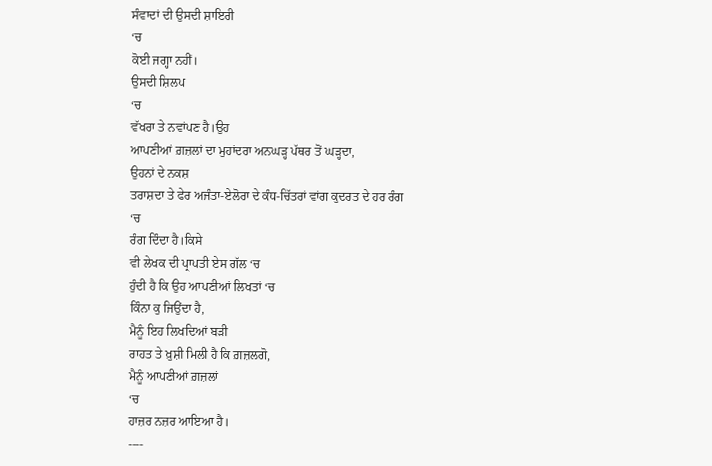ਸੰਵਾਦਾਂ ਦੀ ਉਸਦੀ ਸ਼ਾਇਰੀ
‘ਚ
ਕੋਈ ਜਗ੍ਹਾ ਨਹੀਂ।
ਉਸਦੀ ਸ਼ਿਲਪ
‘ਚ
ਵੱਖਰਾ ਤੇ ਨਵਾਂਪਣ ਹੈ।ਉਹ
ਆਪਣੀਆਂ ਗ਼ਜ਼ਲਾਂ ਦਾ ਮੁਹਾਂਦਰਾ ਅਨਘੜ੍ਹ ਪੱਥਰ ਤੋਂ ਘੜ੍ਹਦਾ,
ਉਹਨਾਂ ਦੇ ਨਕਸ਼
ਤਰਾਸ਼ਦਾ ਤੇ ਫੇਰ ਅਜੰਤਾ-ਏਲੋਰਾ ਦੇ ਕੰਧ-ਚਿੱਤਰਾਂ ਵਾਂਗ ਕੁਦਰਤ ਦੇ ਹਰ ਰੰਗ
‘ਚ
ਰੰਗ ਦਿੰਦਾ ਹੈ।ਕਿਸੇ
ਵੀ ਲੇਖਕ ਦੀ ਪ੍ਰਾਪਤੀ ਏਸ ਗੱਲ ‘ਚ
ਹੁੰਦੀ ਹੈ ਕਿ ਉਹ ਆਪਣੀਆਂ ਲਿਖਤਾਂ ‘ਚ
ਕਿੰਨਾ ਕੁ ਜਿਉਂਦਾ ਹੈ,
ਮੈਨੂੰ ਇਹ ਲਿਖਦਿਆਂ ਬੜੀ
ਰਾਹਤ ਤੇ ਖ਼ੁਸ਼ੀ ਮਿਲੀ ਹੈ ਕਿ ਗ਼ਜ਼ਲਗੋ,
ਮੈਨੂੰ ਆਪਣੀਆਂ ਗ਼ਜ਼ਲਾਂ
‘ਚ
ਹਾਜ਼ਰ ਨਜ਼ਰ ਆਇਆ ਹੈ।
----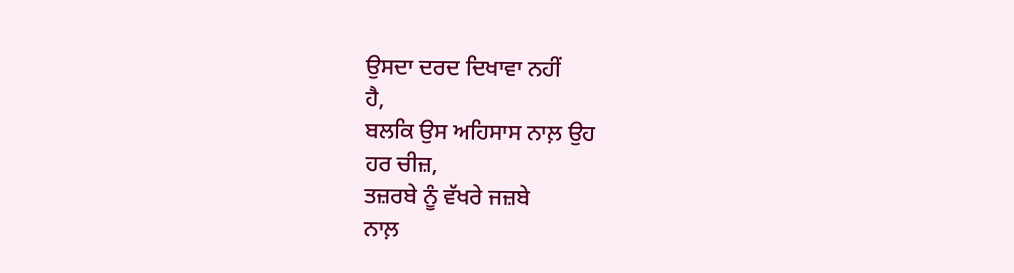ਉਸਦਾ ਦਰਦ ਦਿਖਾਵਾ ਨਹੀਂ
ਹੈ,
ਬਲਕਿ ਉਸ ਅਹਿਸਾਸ ਨਾਲ਼ ਉਹ
ਹਰ ਚੀਜ਼,
ਤਜ਼ਰਬੇ ਨੂੰ ਵੱਖਰੇ ਜਜ਼ਬੇ
ਨਾਲ਼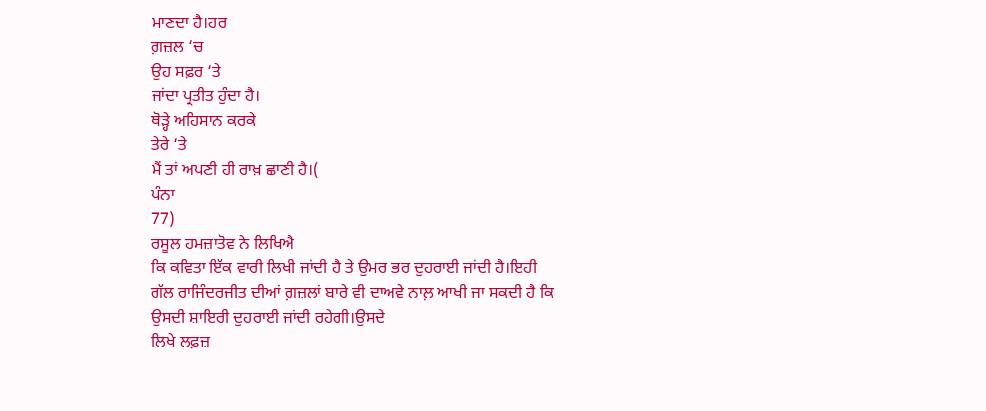ਮਾਣਦਾ ਹੈ।ਹਰ
ਗ਼ਜ਼ਲ ‘ਚ
ਉਹ ਸਫ਼ਰ ‘ਤੇ
ਜਾਂਦਾ ਪ੍ਰਤੀਤ ਹੁੰਦਾ ਹੈ।
ਥੋੜ੍ਹੇ ਅਹਿਸਾਨ ਕਰਕੇ
ਤੇਰੇ ‘ਤੇ
ਮੈਂ ਤਾਂ ਅਪਣੀ ਹੀ ਰਾਖ਼ ਛਾਣੀ ਹੈ।(
ਪੰਨਾ
77)
ਰਸੂਲ ਹਮਜ਼ਾਤੋਵ ਨੇ ਲਿਖਿਐ
ਕਿ ਕਵਿਤਾ ਇੱਕ ਵਾਰੀ ਲਿਖੀ ਜਾਂਦੀ ਹੈ ਤੇ ਉਮਰ ਭਰ ਦੁਹਰਾਈ ਜਾਂਦੀ ਹੈ।ਇਹੀ
ਗੱਲ ਰਾਜਿੰਦਰਜੀਤ ਦੀਆਂ ਗ਼ਜ਼ਲਾਂ ਬਾਰੇ ਵੀ ਦਾਅਵੇ ਨਾਲ਼ ਆਖੀ ਜਾ ਸਕਦੀ ਹੈ ਕਿ
ਉਸਦੀ ਸ਼ਾਇਰੀ ਦੁਹਰਾਈ ਜਾਂਦੀ ਰਹੇਗੀ।ਉਸਦੇ
ਲਿਖੇ ਲਫ਼ਜ਼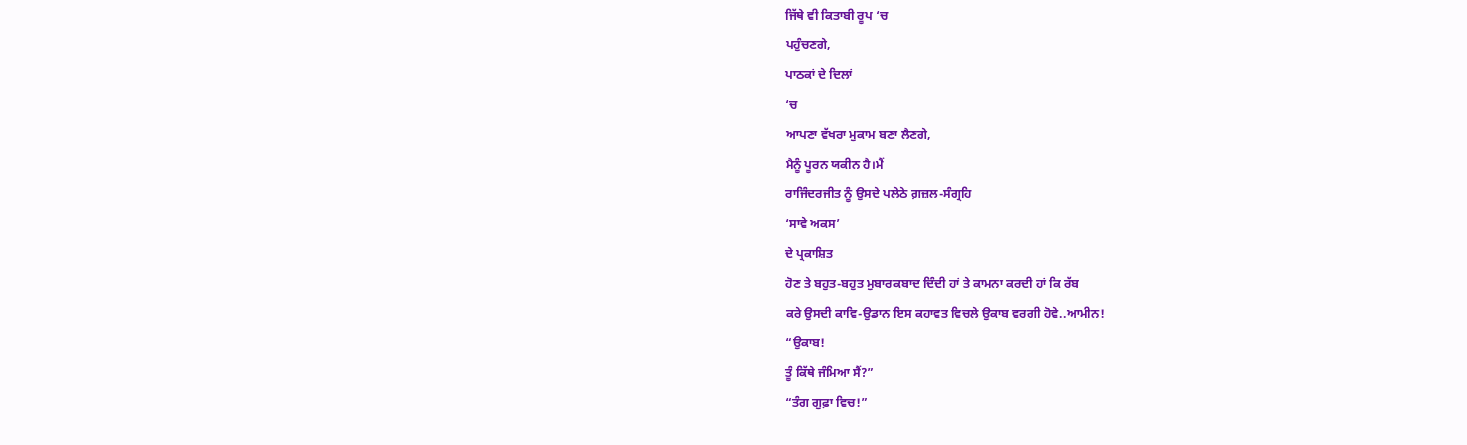ਜਿੱਥੇ ਵੀ ਕਿਤਾਬੀ ਰੂਪ ‘ਚ
ਪਹੁੰਚਣਗੇ,
ਪਾਠਕਾਂ ਦੇ ਦਿਲਾਂ
‘ਚ
ਆਪਣਾ ਵੱਖਰਾ ਮੁਕਾਮ ਬਣਾ ਲੈਣਗੇ,
ਮੈਨੂੰ ਪੂਰਨ ਯਕੀਨ ਹੈ।ਮੈਂ
ਰਾਜਿੰਦਰਜੀਤ ਨੂੰ ਉਸਦੇ ਪਲੇਠੇ ਗ਼ਜ਼ਲ-ਸੰਗ੍ਰਹਿ
‘ਸਾਵੇ ਅਕਸ’
ਦੇ ਪ੍ਰਕਾਸ਼ਿਤ
ਹੋਣ ਤੇ ਬਹੁਤ-ਬਹੁਤ ਮੁਬਾਰਕਬਾਦ ਦਿੰਦੀ ਹਾਂ ਤੇ ਕਾਮਨਾ ਕਰਦੀ ਹਾਂ ਕਿ ਰੱਬ
ਕਰੇ ਉਸਦੀ ਕਾਵਿ-ਉਡਾਨ ਇਸ ਕਹਾਵਤ ਵਿਚਲੇ ਉਕਾਬ ਵਰਗੀ ਹੋਵੇ..ਆਮੀਨ!
“ਉਕਾਬ!
ਤੂੰ ਕਿੱਥੇ ਜੰਮਿਆ ਸੈਂ?”
“ਤੰਗ ਗੁਫ਼ਾ ਵਿਚ!”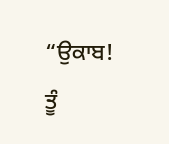“ਉਕਾਬ! ਤੂੰ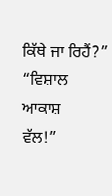ਕਿੱਥੇ ਜਾ ਰਿਹੈਂ?”
“ਵਿਸ਼ਾਲ ਆਕਾਸ਼
ਵੱਲ!”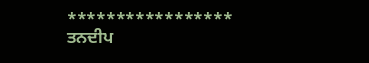*****************
ਤਨਦੀਪ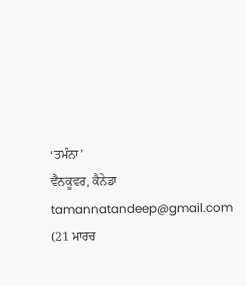‘ਤਮੰਨਾ’
ਵੈਨਕੂਵਰ, ਕੈਨੇਡਾ
tamannatandeep@gmail.com
(21 ਮਾਰਚ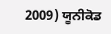2009) ਯੂਨੀਕੋਡ